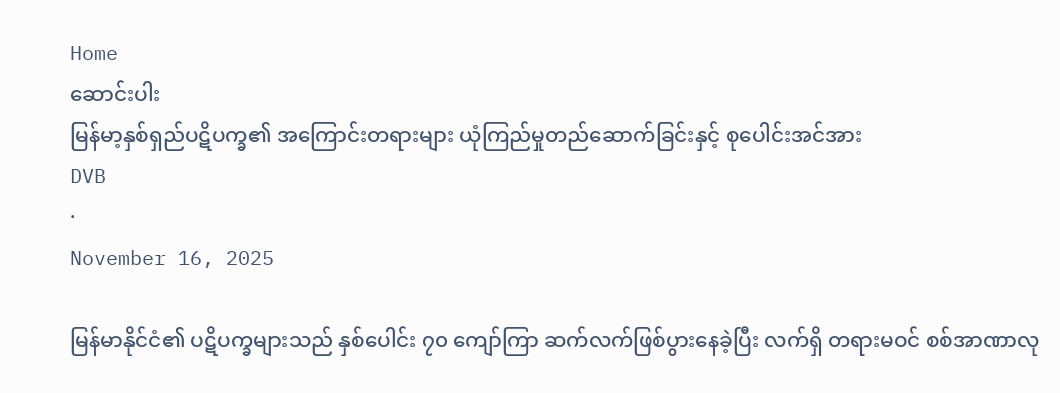Home
ဆောင်းပါး
မြန်မာ့နှစ်ရှည်ပဋိပက္ခ၏ အကြောင်းတရားများ ယုံကြည်မှုတည်ဆောက်ခြင်းနှင့် စုပေါင်းအင်အား
DVB
·
November 16, 2025

မြန်မာနိုင်ငံ၏ ပဋိပက္ခများသည် နှစ်ပေါင်း ၇၀ ကျော်ကြာ ဆက်လက်ဖြစ်ပွားနေခဲ့ပြီး လက်ရှိ တရားမဝင် စစ်အာဏာလု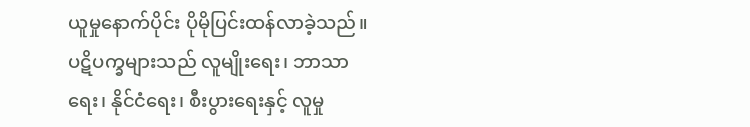ယူမှုနောက်ပိုင်း ပိုမိုပြင်းထန်လာခဲ့သည်။ ပဋိပက္ခများသည် လူမျိုးရေး၊ ဘာသာရေး၊ နိုင်ငံရေး၊ စီးပွားရေးနှင့် လူမှု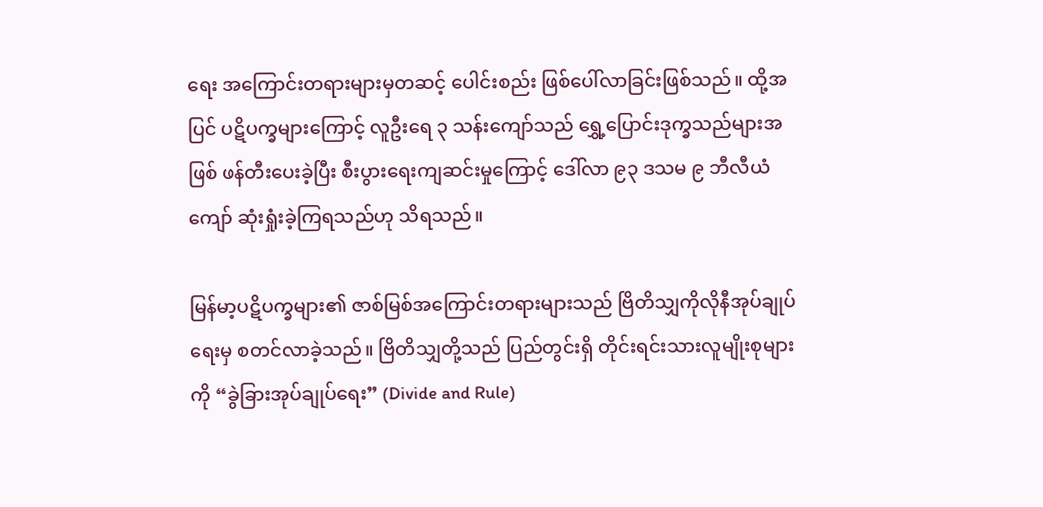ရေး အကြောင်းတရားများမှတဆင့် ပေါင်းစည်း ဖြစ်ပေါ်လာခြင်းဖြစ်သည်။ ထို့အပြင် ပဋိပက္ခများကြောင့် လူဦးရေ ၃ သန်းကျော်သည် ရွှေ့ပြောင်းဒုက္ခသည်များအဖြစ် ဖန်တီးပေးခဲ့ပြီး စီးပွားရေးကျဆင်းမှုကြောင့် ဒေါ်လာ ၉၃ ဒသမ ၉ ဘီလီယံကျော် ဆုံးရှုံးခဲ့ကြရသည်ဟု သိရသည်။

မြန်မာ့ပဋိပက္ခများ၏ ဇာစ်မြစ်အကြောင်းတရားများသည် ဗြိတိသျှကိုလိုနီအုပ်ချုပ်ရေးမှ စတင်လာခဲ့သည်။ ဗြိတိသျှတို့သည် ပြည်တွင်းရှိ တိုင်းရင်းသားလူမျိုးစုများကို “ခွဲခြားအုပ်ချုပ်ရေး” (Divide and Rule)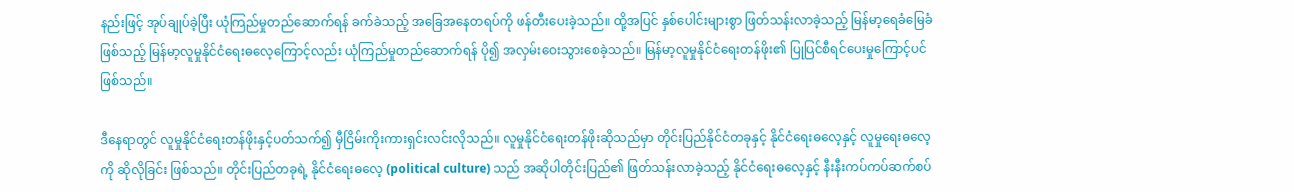နည်းဖြင့် အုပ်ချုပ်ခဲ့ပြီး ယုံကြည်မှုတည်ဆောက်ရန် ခက်ခဲသည့် အခြေအနေတရပ်ကို ဖန်တီးပေးခဲ့သည်။ ထို့အပြင် နှစ်ပေါင်းများစွာ ဖြတ်သန်းလာခဲ့သည့် မြန်မာ့ရေခံမြေခံဖြစ်သည့် မြန်မာ့လူမှုနိုင်ငံရေးဓလေ့ကြောင့်လည်း ယုံကြည်မှုတည်ဆောက်ရန် ပို၍ အလှမ်းဝေးသွားစေခဲ့သည်။ မြန်မာ့လူမှုနိုင်ငံရေးတန်ဖိုး၏ ပြုပြင်စီရင်ပေးမှုကြောင့်ပင် ဖြစ်သည်။

ဒီနေရာတွင် လူမှုနိုင်ငံရေးတန်ဖိုးနှင့်ပတ်သက်၍ မှီငြိမ်းကိုးကားရှင်းလင်းလိုသည်။ လူမှုနိုင်ငံရေးတန်ဖိုးဆိုသည်မှာ တိုင်းပြည်နိုင်ငံတခုနှင့် နိုင်ငံရေးဓလေ့နှင့် လူမှုရေးဓလေ့ကို ဆိုလိုခြင်း ဖြစ်သည်။ တိုင်းပြည်တခုရဲ့ နိုင်ငံရေးဓလေ့ (political culture) သည် အဆိုပါတိုင်းပြည်၏ ဖြတ်သန်းလာခဲ့သည့် နိုင်ငံရေးဓလေ့နှင့် နီးနီးကပ်ကပ်ဆက်စပ်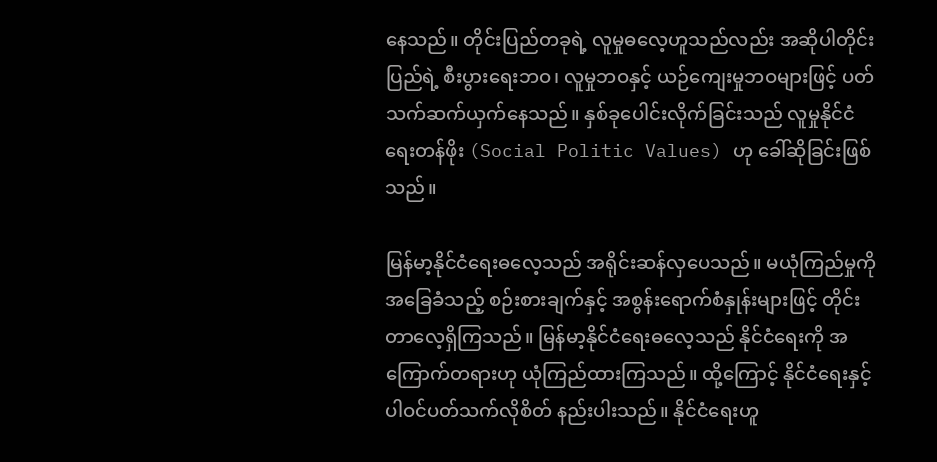နေသည်။ တိုင်းပြည်တခုရဲ့ လူမှုဓလေ့ဟူသည်လည်း အဆိုပါတိုင်းပြည်ရဲ့ စီးပွားရေးဘဝ၊ လူမှုဘဝနှင့် ယဉ်ကျေးမှုဘဝများဖြင့် ပတ်သက်ဆက်ယှက်နေသည်။ နှစ်ခုပေါင်းလိုက်ခြင်းသည် လူမှုနိုင်ငံရေးတန်ဖိုး (Social Politic Values) ဟု ခေါ်ဆိုခြင်းဖြစ်သည်။

မြန်မာ့နိုင်ငံရေးဓလေ့သည် အရိုင်းဆန်လှပေသည်။ မယုံကြည်မှုကို အခြေခံသည့် စဉ်းစားချက်နှင့် အစွန်းရောက်စံနှုန်းများဖြင့် တိုင်းတာလေ့ရှိကြသည်။ မြန်မာ့နိုင်ငံရေးဓလေ့သည် နိုင်ငံရေးကို အကြောက်တရားဟု ယုံကြည်ထားကြသည်။ ထို့ကြောင့် နိုင်ငံရေးနှင့် ပါဝင်ပတ်သက်လိုစိတ် နည်းပါးသည်။ နိုင်ငံရေးဟူ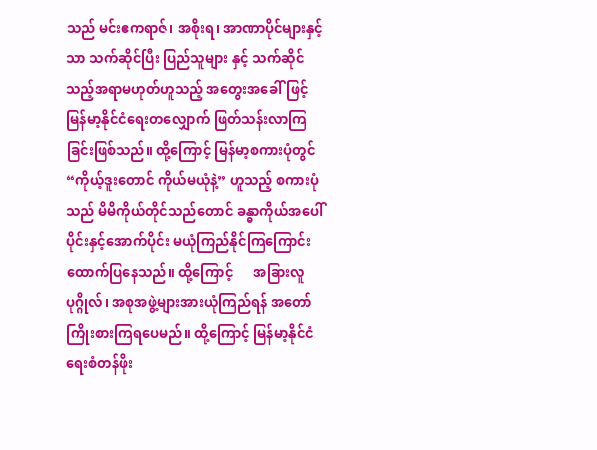သည် မင်းဧကရာဇ်၊ အစိုးရ၊ အာဏာပိုင်များနှင့်သာ သက်ဆိုင်ပြီး ပြည်သူများ နှင့် သက်ဆိုင်သည့်အရာမဟုတ်ဟူသည့် အတွေးအခေါ်ဖြင့် မြန်မာ့နိုင်ငံရေးတလျှောက် ဖြတ်သန်းလာကြခြင်းဖြစ်သည်။ ထို့ကြောင့် မြန်မာ့စကားပုံတွင် “ကိုယ့်ဒူးတောင် ကိုယ်မယုံနဲ့” ဟူသည့် စကားပုံသည် မိမိကိုယ်တိုင်သည်တောင် ခန္ဓာကိုယ်အပေါ်ပိုင်းနှင့်အောက်ပိုင်း မယုံကြည်နိုင်ကြကြောင်း ထောက်ပြနေသည်။ ထို့ကြောင့်      အခြားလူပုဂ္ဂိုလ်၊ အစုအဖွဲ့များအားယုံကြည်ရန် အတော်ကြိုးစားကြရပေမည်။ ထို့ကြောင့် မြန်မာ့နိုင်ငံရေးစံတန်ဖိုး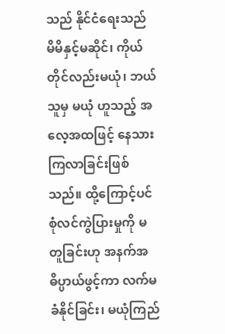သည် နိုင်ငံရေးသည် မိမိနှင့်မဆိုင်၊ ကိုယ်တိုင်လည်းမယုံ၊ ဘယ်သူမှ မယုံ ဟူသည့် အလေ့အထဖြင့် နေသားကြလာခြင်းဖြစ်သည်။ ထို့ကြောင့်ပင် စုံလင်ကွဲပြားမှုကို မတူခြင်းဟု အနက်အဓိပ္ပာယ်ဖွင့်ကာ လက်မခံနိုင်ခြင်း၊ မယုံကြည်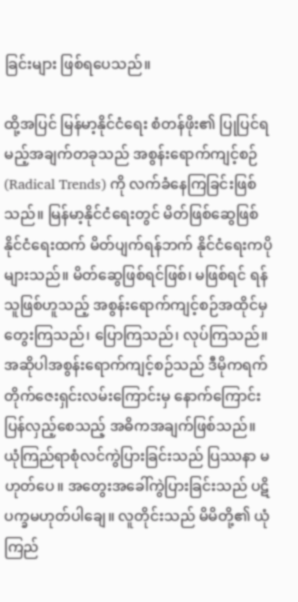ခြင်းများ ဖြစ်ရပေသည်။

ထို့အပြင် မြန်မာ့နိုင်ငံရေး စံတန်ဖိုး၏ ပြုပြင်ရမည့်အချက်တခုသည် အစွန်းရောက်ကျင့်စဉ် (Radical Trends) ကို လက်ခံနေကြခြင်းဖြစ်သည်။ မြန်မာ့နိုင်ငံရေးတွင် မိတ်ဖြစ်ဆွေဖြစ် နိုင်ငံရေးထက် မိတ်ပျက်ရန်ဘက် နိုင်ငံရေးကပိုများသည်။ မိတ်ဆွေဖြစ်ရင်ဖြစ်၊ မဖြစ်ရင် ရန်သူဖြစ်ဟူသည့် အစွန်းရောက်ကျင့်စဉ်အထိုင်မှ တွေးကြသည်၊ ပြောကြသည်၊ လုပ်ကြသည်။ အဆိုပါအစွန်းရောက်ကျင့်စဉ်သည် ဒီမိုကရက်တိုက်ဇေးရှင်းလမ်းကြောင်းမှ နောက်ကြောင်း ပြန်လှည့်စေသည့် အဓိကအချက်ဖြစ်သည်။ ယုံကြည်ရာစုံလင်ကွဲပြားခြင်းသည် ပြဿနာ မဟုတ်ပေ။ အတွေးအခေါ်ကွဲပြားခြင်းသည် ပဋိပက္ခမဟုတ်ပါချေ။ လူတိုင်းသည် မိမိတို့၏ ယုံကြည်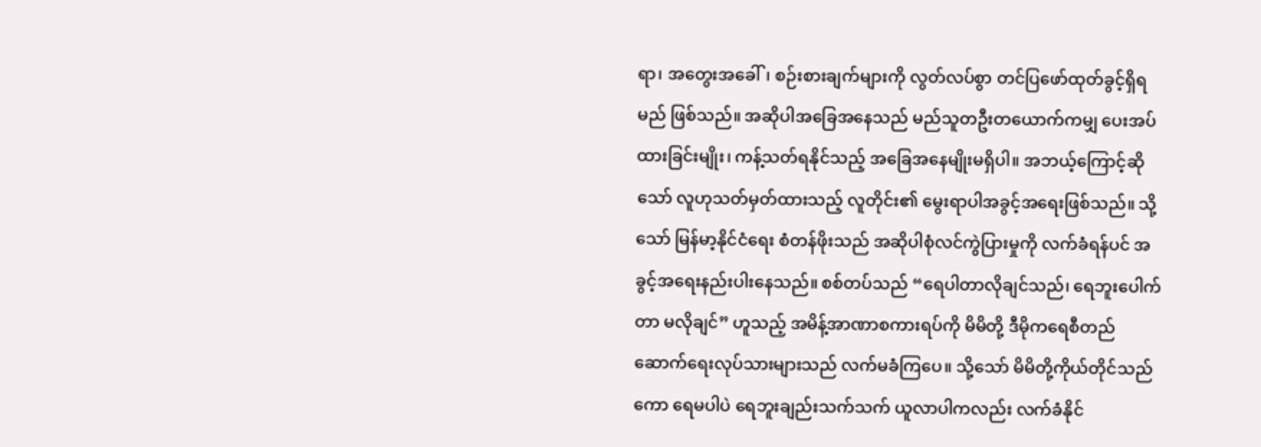ရာ၊ အတွေးအခေါ်၊ စဉ်းစားချက်များကို လွတ်လပ်စွာ တင်ပြဖော်ထုတ်ခွင့်ရှိရမည် ဖြစ်သည်။ အဆိုပါအခြေအနေသည် မည်သူတဦးတယောက်ကမျှ ပေးအပ်ထားခြင်းမျိုး၊ ကန့်သတ်ရနိုင်သည့် အခြေအနေမျိုးမရှိပါ။ အဘယ့်ကြောင့်ဆိုသော် လူဟုသတ်မှတ်ထားသည့် လူတိုင်း၏ မွေးရာပါအခွင့်အရေးဖြစ်သည်။ သို့သော် မြန်မာ့နိုင်ငံရေး စံတန်ဖိုးသည် အဆိုပါစုံလင်ကွဲပြားမှုကို လက်ခံရန်ပင် အခွင့်အရေးနည်းပါးနေသည်။ စစ်တပ်သည် “ရေပါတာလိုချင်သည်၊ ရေဘူးပေါက်တာ မလိုချင်” ဟူသည့် အမိန့်အာဏာစကားရပ်ကို မိမိတို့ ဒီမိုကရေစီတည်ဆောက်ရေးလုပ်သားများသည် လက်မခံကြပေ။ သို့သော် မိမိတို့ကိုယ်တိုင်သည်ကော ရေမပါပဲ ရေဘူးချည်းသက်သက် ယူလာပါကလည်း လက်ခံနိုင်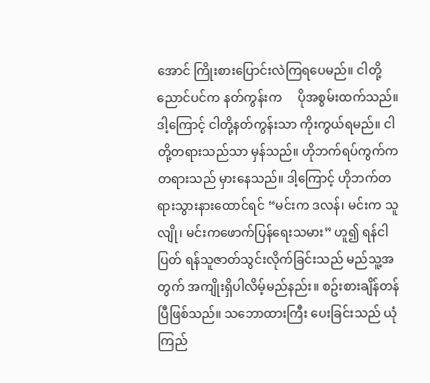အောင် ကြိုးစားပြောင်းလဲကြရပေမည်။ ငါတို့ညောင်ပင်က နတ်ကွန်းက     ပိုအစွမ်းထက်သည်။ ဒါ့ကြောင့် ငါတို့နတ်ကွန်းသာ ကိုးကွယ်ရမည်။ ငါတို့တရားသည်သာ မှန်သည်။ ဟိုဘက်ရပ်ကွက်က တရားသည် မှားနေသည်။ ဒါ့ကြောင့် ဟိုဘက်တရားသွားနားထောင်ရင် “မင်းက ဒလန်၊ မင်းက သူလျို၊ မင်းကဖောက်ပြန်ရေးသမား” ဟူ၍ ရန်ငါပြတ် ရန်သူဇာတ်သွင်းလိုက်ခြင်းသည် မည်သူ့အတွက် အကျိုးရှိပါလိမ့်မည်နည်း။ စဥ်းစားချိန်တန်ပြီဖြစ်သည်။ သဘောထားကြီး ပေးခြင်းသည် ယုံကြည်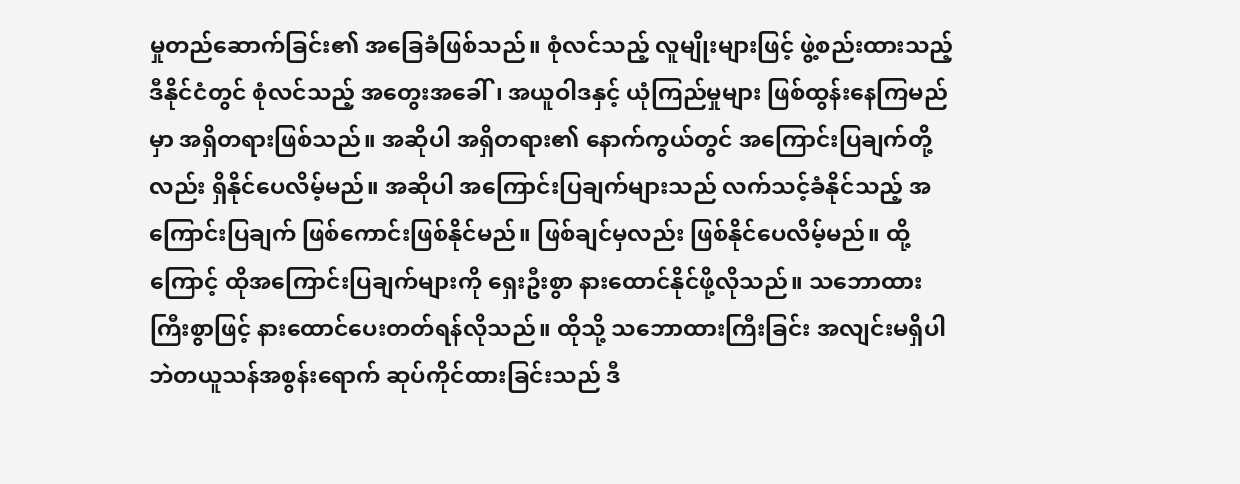မှုတည်ဆောက်ခြင်း၏ အခြေခံဖြစ်သည်။ စုံလင်သည့် လူမျိုးများဖြင့် ဖွဲ့စည်းထားသည့် ဒီနိုင်ငံတွင် စုံလင်သည့် အတွေးအခေါ်၊ အယူဝါဒနှင့် ယုံကြည်မှုများ ဖြစ်ထွန်းနေကြမည်မှာ အရှိတရားဖြစ်သည်။ အဆိုပါ အရှိတရား၏ နောက်ကွယ်တွင် အကြောင်းပြချက်တို့လည်း ရှိနိုင်ပေလိမ့်မည်။ အဆိုပါ အကြောင်းပြချက်များသည် လက်သင့်ခံနိုင်သည့် အကြောင်းပြချက် ဖြစ်ကောင်းဖြစ်နိုင်မည်။ ဖြစ်ချင်မှလည်း ဖြစ်နိုင်ပေလိမ့်မည်။ ထို့ကြောင့် ထိုအကြောင်းပြချက်များကို ရှေးဦးစွာ နားထောင်နိုင်ဖို့လိုသည်။ သဘောထားကြီးစွာဖြင့် နားထောင်ပေးတတ်ရန်လိုသည်။ ထိုသို့ သဘောထားကြီးခြင်း အလျင်းမရှိပါဘဲတယူသန်အစွန်းရောက် ဆုပ်ကိုင်ထားခြင်းသည် ဒီ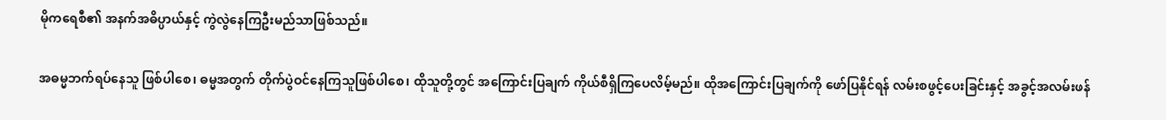မိုကရေစီ၏ အနက်အဓိပ္ပာယ်နှင့် ကွဲလွဲနေကြဦးမည်သာဖြစ်သည်။

အဓမ္မဘက်ရပ်နေသူ ဖြစ်ပါစေ၊ ဓမ္မအတွက် တိုက်ပွဲဝင်နေကြသူဖြစ်ပါစေ၊ ထိုသူတို့တွင် အကြောင်းပြချက် ကိုယ်စီရှိကြပေလိမ့်မည်။ ထိုအကြောင်းပြချက်ကို ဖော်ပြနိုင်ရန် လမ်းစဖွင့်ပေးခြင်းနှင့် အခွင့်အလမ်းဖန်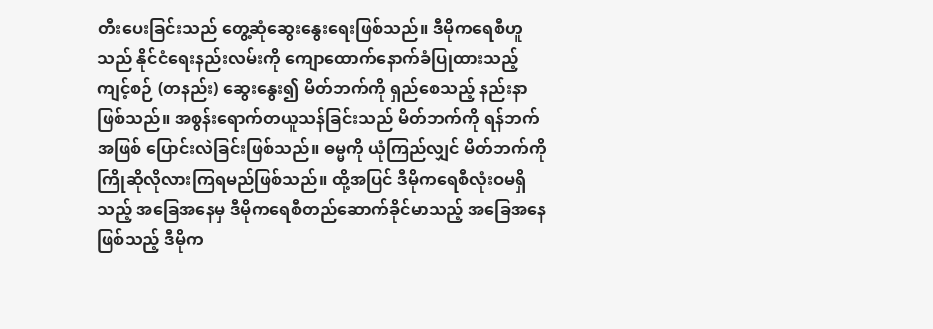တီးပေးခြင်းသည် တွေ့ဆုံဆွေးနွေးရေးဖြစ်သည်။ ဒီမိုကရေစီဟူသည် နိုင်ငံရေးနည်းလမ်းကို ကျောထောက်နောက်ခံပြုထားသည့် ကျင့်စဉ် (တနည်း) ဆွေးနွေး၍ မိတ်ဘက်ကို ရှည်စေသည့် နည်းနာဖြစ်သည်။ အစွန်းရောက်တယူသန်ခြင်းသည် မိတ်ဘက်ကို ရန်ဘက်အဖြစ် ပြောင်းလဲခြင်းဖြစ်သည်။ ဓမ္မကို ယုံကြည်လျှင် မိတ်ဘက်ကို ကြိုဆိုလိုလားကြရမည်ဖြစ်သည်။ ထို့အပြင် ဒီမိုကရေစီလုံးဝမရှိသည့် အခြေအနေမှ ဒီမိုကရေစီတည်ဆောက်ခိုင်မာသည့် အခြေအနေဖြစ်သည့် ဒီမိုက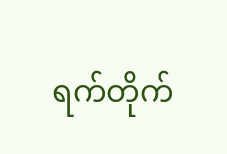ရက်တိုက်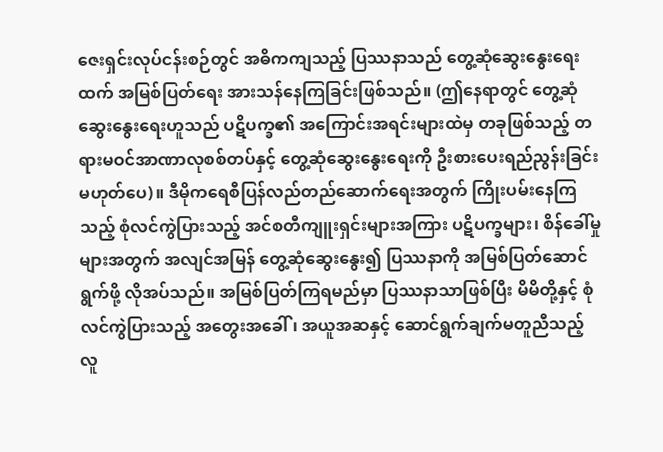ဇေးရှင်းလုပ်ငန်းစဉ်တွင် အဓိကကျသည့် ပြဿနာသည် တွေ့ဆုံဆွေးနွေးရေးထက် အမြစ်ပြတ်ရေး အားသန်နေကြခြင်းဖြစ်သည်။ (ဤနေရာတွင် တွေ့ဆုံဆွေးနွေးရေးဟူသည် ပဋိပက္ခ၏ အကြောင်းအရင်းများထဲမှ တခုဖြစ်သည့် တရားမဝင်အာဏာလုစစ်တပ်နှင့် တွေ့ဆုံဆွေးနွေးရေးကို ဦးစားပေးရည်ညွန်းခြင်း မဟုတ်ပေ)။ ဒီမိုကရေစီပြန်လည်တည်ဆောက်ရေးအတွက် ကြိုးပမ်းနေကြသည့် စုံလင်ကွဲပြားသည့် အင်စတီကျူးရှင်းများအကြား ပဋိပက္ခများ၊ စိန်ခေါ်မှုများအတွက် အလျင်အမြန် တွေ့ဆုံဆွေးနွေး၍ ပြဿနာကို အမြစ်ပြတ်ဆောင်ရွက်ဖို့ လိုအပ်သည်။ အမြစ်ပြတ်ကြရမည်မှာ ပြဿနာသာဖြစ်ပြီး မိမိတို့နှင့် စုံလင်ကွဲပြားသည့် အတွေးအခေါ်၊ အယူအဆနှင့် ဆောင်ရွက်ချက်မတူညီသည့် လူ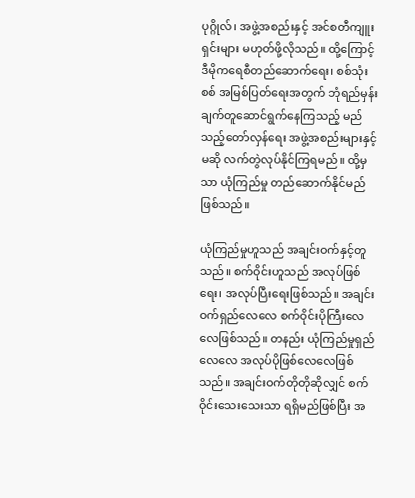ပုဂ္ဂိုလ်၊ အဖွဲ့အစည်းနှင့် အင်စတီကျူးရှင်းများ မဟုတ်ဖို့လိုသည်။ ထို့ကြောင့် ဒီမိုကရေစီတည်ဆောက်ရေး၊ စစ်သုံးစစ် အမြစ်ပြတ်ရေးအတွက် ဘုံရည်မှန်းချက်တူဆောင်ရွက်နေကြသည့် မည်သည့်တော်လှန်ရေး အဖွဲ့အစည်းများနှင့်မဆို လက်တွဲလုပ်နိုင်ကြရမည်။ ထို့မှသာ ယုံကြည်မှု တည်ဆောက်နိုင်မည် ဖြစ်သည်။

ယုံကြည်မှုဟူသည် အချင်းဝက်နှင့်တူသည်။ စက်ဝိုင်းဟူသည် အလုပ်ဖြစ်ရေး၊ အလုပ်ပြီးရေးဖြစ်သည်။ အချင်းဝက်ရှည်လေလေ စက်ဝိုင်းပိုကြီးလေလေဖြစ်သည်။ တနည်း ယုံကြည်မှုရှည်လေလေ အလုပ်ပိုဖြစ်လေလေဖြစ်သည်။ အချင်းဝက်တိုတိုဆိုလျှင် စက်ဝိုင်းသေးသေးသာ ရရှိမည်ဖြစ်ပြီး အ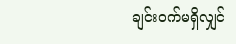ချင်းဝက်မရှိလျှင်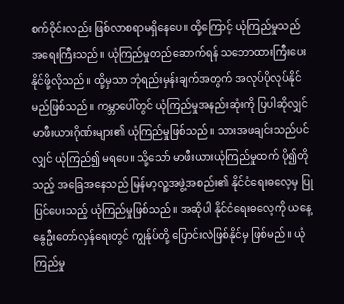စက်ဝိုင်းလည်း ဖြစ်လာစရာမရှိနေပေ။ ထို့ကြောင့် ယုံကြည်မှုသည် အရေးကြီးသည်။ ယုံကြည်မှုတည်ဆောက်ရန် သဘောထားကြီးပေးနိုင်ဖို့လိုသည်။ ထို့မှသာ ဘုံရည်းမှန်းချက်အတွက် အလုပ်ပိုလုပ်နိုင်မည်ဖြစ်သည်။ ကမ္ဘာပေါ်တွင် ယုံကြည်မှုအနည်းဆုံးကို ပြပါဆိုလျှင် မာဖီးယားဂိုဏ်းများ၏ ယုံကြည်မှုဖြစ်သည်။ သားအဖချင်းသည်ပင်လျှင် ယုံကြည်၍ မရပေ။ သို့သော် မာဖီးယားယုံကြည်မှုထက် ပို၍တိုသည့် အခြေအနေသည် မြန်မာ့လူ့အဖွဲ့အစည်း၏ နိုင်ငံရေးဓလေ့မှ ပြုပြင်ပေးသည့် ယုံကြည်မှုဖြစ်သည်။ အဆိုပါ နိုင်ငံရေးဓလေ့ကို ယနေ့ နွေဦးတော်လှန်ရေးတွင် ကျွန်ုပ်တို့ ပြောင်းလဲဖြစ်နိုင်မှ ဖြစ်မည်။ ယုံကြည်မှု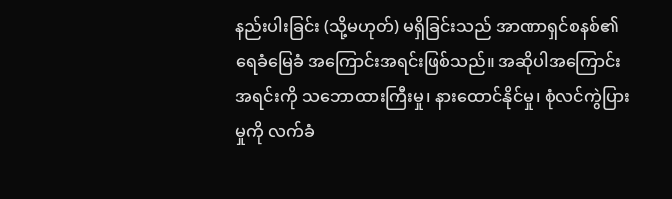နည်းပါးခြင်း (သို့မဟုတ်) မရှိခြင်းသည် အာဏာရှင်စနစ်၏ ရေခံမြေခံ အကြောင်းအရင်းဖြစ်သည်။ အဆိုပါအကြောင်းအရင်းကို သဘောထားကြီးမှု၊ နားထောင်နိုင်မှု၊ စုံလင်ကွဲပြားမှုကို လက်ခံ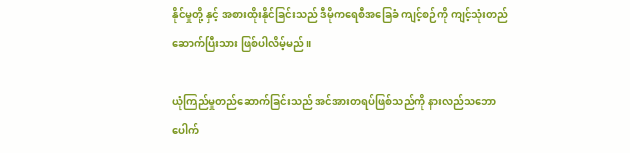နိုင်မှုတို့ နှင့် အစားထိုးနိုင်ခြင်းသည် ဒီမိုကရေစီအခြေခံ ကျင့်စဉ်ကို ကျင့်သုံးတည်ဆောက်ပြီးသား ဖြစ်ပါလိမ့်မည်။

ယုံကြည်မှုတည်ဆောက်ခြင်းသည် အင်အားတရပ်ဖြစ်သည်ကို နားလည်သဘောပေါက်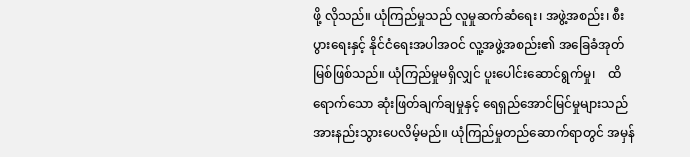ဖို့ လိုသည်။ ယုံကြည်မှုသည် လူမှုဆက်ဆံရေး၊ အဖွဲ့အစည်း၊ စီးပွားရေးနှင့် နိုင်ငံရေးအပါအဝင် လူ့အဖွဲ့အစည်း၏ အခြေခံအုတ်မြစ်ဖြစ်သည်။ ယုံကြည်မှုမရှိလျှင် ပူးပေါင်းဆောင်ရွက်မှု၊    ထိရောက်သော ဆုံးဖြတ်ချက်ချမှုနှင့် ရေရှည်အောင်မြင်မှုများသည် အားနည်းသွားပေလိမ့်မည်။ ယုံကြည်မှုတည်ဆောက်ရာတွင် အမှန်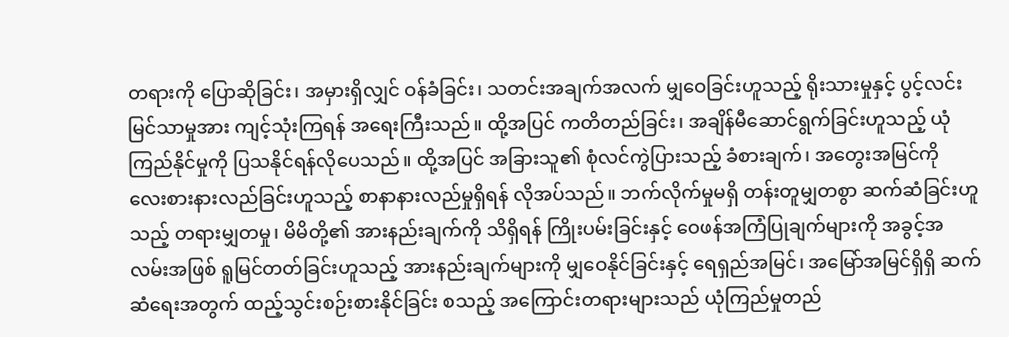တရားကို ပြောဆိုခြင်း၊ အမှားရှိလျှင် ဝန်ခံခြင်း၊ သတင်းအချက်အလက် မျှဝေခြင်းဟူသည့် ရိုးသားမှုနှင့် ပွင့်လင်းမြင်သာမှုအား ကျင့်သုံးကြရန် အရေးကြီးသည်။ ထို့အပြင် ကတိတည်ခြင်း၊ အချိန်မီဆောင်ရွက်ခြင်းဟူသည့် ယုံကြည်နိုင်မှုကို ပြသနိုင်ရန်လိုပေသည်။ ထို့အပြင် အခြားသူ၏ စုံလင်ကွဲပြားသည့် ခံစားချက်၊ အတွေးအမြင်ကို လေးစားနားလည်ခြင်းဟူသည့် စာနာနားလည်မှုရှိရန် လိုအပ်သည်။ ဘက်လိုက်မှုမရှိ တန်းတူမျှတစွာ ဆက်ဆံခြင်းဟူသည့် တရားမျှတမှု၊ မိမိတို့၏ အားနည်းချက်ကို သိရှိရန် ကြိုးပမ်းခြင်းနှင့် ဝေဖန်အကြံပြုချက်များကို အခွင့်အလမ်းအဖြစ် ရူမြင်တတ်ခြင်းဟူသည့် အားနည်းချက်များကို မျှဝေနိုင်ခြင်းနှင့် ရေရှည်အမြင်၊ အမြော်အမြင်ရှိရှိ ဆက်ဆံရေးအတွက် ထည့်သွင်းစဉ်းစားနိုင်ခြင်း စသည့် အကြောင်းတရားများသည် ယုံကြည်မှုတည်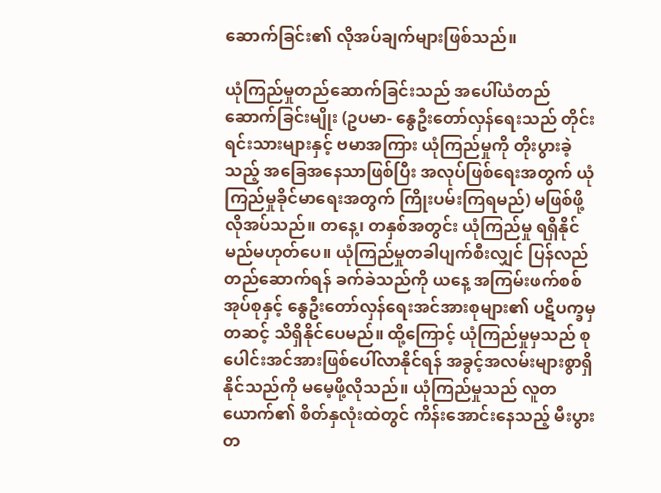ဆောက်ခြင်း၏ လိုအပ်ချက်များဖြစ်သည်။

ယုံကြည်မှုတည်ဆောက်ခြင်းသည် အပေါ်ယံတည်ဆောက်ခြင်းမျိုး (ဥပမာ- နွေဦးတော်လှန်ရေးသည် တိုင်းရင်းသားများနှင့် ဗမာအကြား ယုံကြည်မှုကို တိုးပွားခဲ့သည့် အခြေအနေသာဖြစ်ပြီး အလုပ်ဖြစ်ရေးအတွက် ယုံကြည်မှုခိုင်မာရေးအတွက် ကြိုးပမ်းကြရမည်) မဖြစ်ဖို့ လိုအပ်သည်။ တနေ့၊ တနှစ်အတွင်း ယုံကြည်မှု ရရှိနိုင်မည်မဟုတ်ပေ။ ယုံကြည်မှုတခါပျက်စီးလျှင် ပြန်လည်တည်ဆောက်ရန် ခက်ခဲသည်ကို ယနေ့ အကြမ်းဖက်စစ်အုပ်စုနှင့် နွေဦးတော်လှန်ရေးအင်အားစုများ၏ ပဋိပက္ခမှတဆင့် သိရှိနိုင်ပေမည်။ ထို့ကြောင့် ယုံကြည်မှုမှသည် စုပေါင်းအင်အားဖြစ်ပေါ်လာနိုင်ရန် အခွင့်အလမ်းများစွာရှိနိုင်သည်ကို မမေ့ဖို့လိုသည်။ ယုံကြည်မှုသည် လူတယောက်၏ စိတ်နှလုံးထဲတွင် ကိန်းအောင်းနေသည့် မီးပွားတ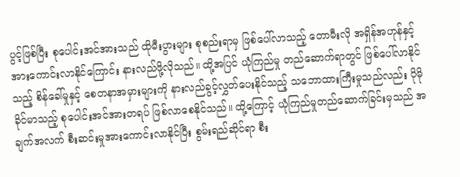ပွင့်ဖြစ်ပြီး စုပေါင်းအင်အားသည် ထိုမီးပွားများ စုစည်းရာမှ ဖြစ်ပေါ်လာသည့် တောမီးလို အရှိန်အဟုန်နှင့် အားကောင်းလာနိုင်ကြောင်း နားလည်ဖို့လိုသည်။ ထို့အပြင် ယုံကြည်မှု တည်ဆောက်ရာတွင် ဖြစ်ပေါ်လာနိုင်သည့် စိန်ခေါ်မှုနှင့် စေတနာအမှားများကို နားလည်ခွင့်လွှတ်ပေးနိုင်သည့် သဘောထားကြီးမှုသည်လည်း ပိုမိုခိုင်မာသည့် စုပေါင်းအင်အားတရပ် ဖြစ်လာစေနိုင်သည်။ ထို့ကြောင့် ယုံကြည်မှုတည်ဆောက်ခြင်းမှသည် အချက်အလက် စီးဆင်းမှုအားကောင်းလာနိုင်ပြီး စွမ်းရည်ဆိုင်ရာ စီး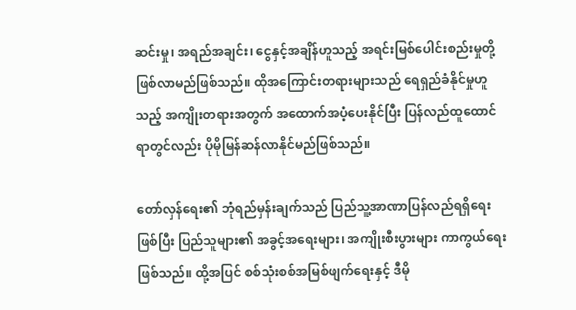ဆင်းမှု၊ အရည်အချင်း၊ ငွေနှင့်အချိန်ဟူသည့် အရင်းမြစ်ပေါင်းစည်းမှုတို့ ဖြစ်လာမည်ဖြစ်သည်။ ထိုအကြောင်းတရားများသည် ရေရှည်ခံနိုင်မှုဟူသည့် အကျိုးတရားအတွက် အထောက်အပံ့ပေးနိုင်ပြီး ပြန်လည်ထူထောင်ရာတွင်လည်း ပိုမိုမြန်ဆန်လာနိုင်မည်ဖြစ်သည်။

တော်လှန်ရေး၏ ဘုံရည်မှန်းချက်သည် ပြည်သူ့အာဏာပြန်လည်ရရှိရေးဖြစ်ပြီး ပြည်သူများ၏ အခွင့်အရေးများ၊ အကျိုးစီးပွားများ ကာကွယ်ရေးဖြစ်သည်။ ထို့အပြင် စစ်သုံးစစ်အမြစ်ဖျက်ရေးနှင့် ဒီမို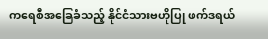ကရေစီအခြေခံသည့် နိုင်ငံသားဗဟိုပြု ဖက်ဒရယ်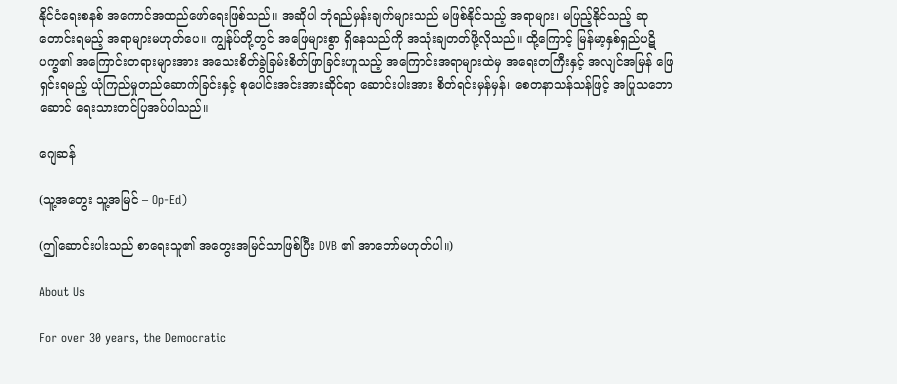နိုင်ငံရေးစနစ် အကောင်အထည်ဖော်ရေးဖြစ်သည်။ အဆိုပါ ဘုံရည်မှန်းချက်များသည် မဖြစ်နိုင်သည့် အရာများ၊ မပြည့်နိုင်သည့် ဆုတောင်းရမည့် အရာများမဟုတ်ပေ။ ကျွန်ုပ်တို့တွင် အဖြေများစွာ ရှိနေသည်ကို အသုံးချတတ်ဖို့လိုသည်။ ထို့ကြောင့် မြန်မာ့နှစ်ရှည်ပဋိပက္ခ၏ အကြောင်းတရားများအား အသေးစိတ်ခွဲခြမ်းစိတ်ဖြာခြင်းဟူသည့် အကြောင်းအရာများထဲမှ အရေးတကြီးနှင့် အလျင်အမြန် ဖြေရှင်းရမည့် ယုံကြည်မှုတည်ဆောက်ခြင်းနှင့် စုပေါင်းအင်းအားဆိုင်ရာ ဆောင်းပါးအား စိတ်ရင်းမှန်မှန်၊ စေတနာသန်သန်ဖြင့် အပြုသဘောဆောင် ရေးသားတင်ပြအပ်ပါသည်။

ဂျေဆန်

(သူ့အတွေး သူ့အမြင် – Op-Ed)

(ဤဆောင်းပါးသည် စာရေးသူ၏ အတွေးအမြင်သာဖြစ်ပြီး DVB ၏ အာဘော်မဟုတ်ပါ။)

About Us

For over 30 years, the Democratic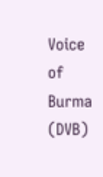Voice of Burma (DVB)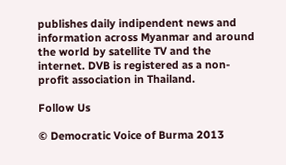publishes daily indipendent news and information across Myanmar and around the world by satellite TV and the internet. DVB is registered as a non-profit association in Thailand.

Follow Us

© Democratic Voice of Burma 2013